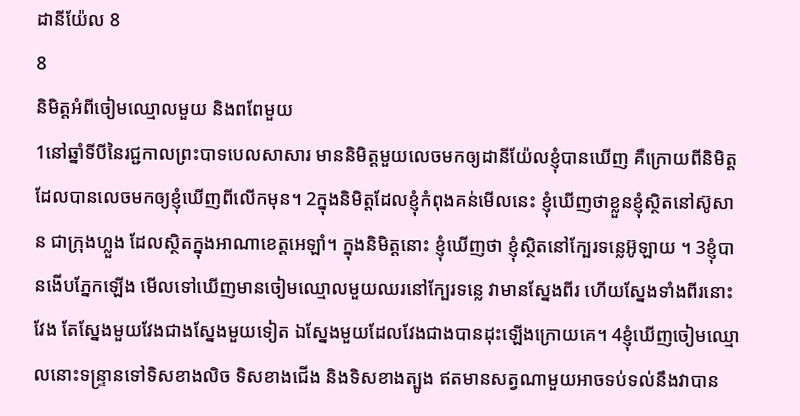ដានីយ៉ែល 8
8
និមិត្តអំពីចៀមឈ្មោលមួយ និងពពែមួយ
1នៅឆ្នាំទីបីនៃរជ្ជកាលព្រះបាទបេលសាសារ មាននិមិត្តមួយលេចមកឲ្យដានីយ៉ែលខ្ញុំបានឃើញ គឺក្រោយពីនិមិត្តដែលបានលេចមកឲ្យខ្ញុំឃើញពីលើកមុន។ 2ក្នុងនិមិត្តដែលខ្ញុំកំពុងគន់មើលនេះ ខ្ញុំឃើញថាខ្លួនខ្ញុំស្ថិតនៅស៊ូសាន ជាក្រុងហ្លួង ដែលស្ថិតក្នុងអាណាខេត្តអេឡាំ។ ក្នុងនិមិត្តនោះ ខ្ញុំឃើញថា ខ្ញុំស្ថិតនៅក្បែរទន្លេអ៊ូឡាយ ។ 3ខ្ញុំបានងើបភ្នែកឡើង មើលទៅឃើញមានចៀមឈ្មោលមួយឈរនៅក្បែរទន្លេ វាមានស្នែងពីរ ហើយស្នែងទាំងពីរនោះវែង តែស្នែងមួយវែងជាងស្នែងមួយទៀត ឯស្នែងមួយដែលវែងជាងបានដុះឡើងក្រោយគេ។ 4ខ្ញុំឃើញចៀមឈ្មោលនោះទន្ទ្រានទៅទិសខាងលិច ទិសខាងជើង និងទិសខាងត្បូង ឥតមានសត្វណាមួយអាចទប់ទល់នឹងវាបាន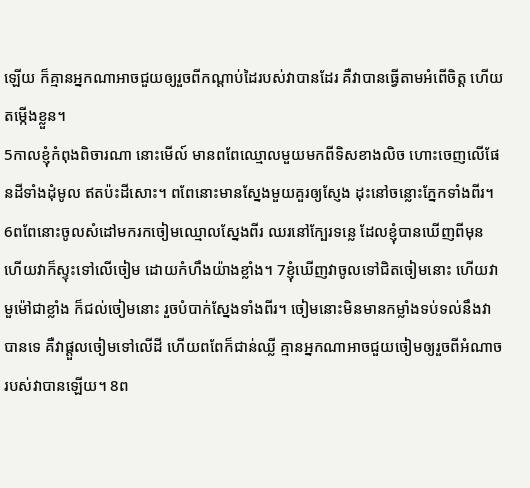ឡើយ ក៏គ្មានអ្នកណាអាចជួយឲ្យរួចពីកណ្ដាប់ដៃរបស់វាបានដែរ គឺវាបានធ្វើតាមអំពើចិត្ត ហើយតម្កើងខ្លួន។
5កាលខ្ញុំកំពុងពិចារណា នោះមើល៍ មានពពែឈ្មោលមួយមកពីទិសខាងលិច ហោះចេញលើផែនដីទាំងដុំមូល ឥតប៉ះដីសោះ។ ពពែនោះមានស្នែងមួយគួរឲ្យស្ញែង ដុះនៅចន្លោះភ្នែកទាំងពីរ។ 6ពពែនោះចូលសំដៅមករកចៀមឈ្មោលស្នែងពីរ ឈរនៅក្បែរទន្លេ ដែលខ្ញុំបានឃើញពីមុន ហើយវាក៏ស្ទុះទៅលើចៀម ដោយកំហឹងយ៉ាងខ្លាំង។ 7ខ្ញុំឃើញវាចូលទៅជិតចៀមនោះ ហើយវាមួម៉ៅជាខ្លាំង ក៏ជល់ចៀមនោះ រួចបំបាក់ស្នែងទាំងពីរ។ ចៀមនោះមិនមានកម្លាំងទប់ទល់នឹងវាបានទេ គឺវាផ្ដួលចៀមទៅលើដី ហើយពពែក៏ជាន់ឈ្លី គ្មានអ្នកណាអាចជួយចៀមឲ្យរួចពីអំណាចរបស់វាបានឡើយ។ 8ព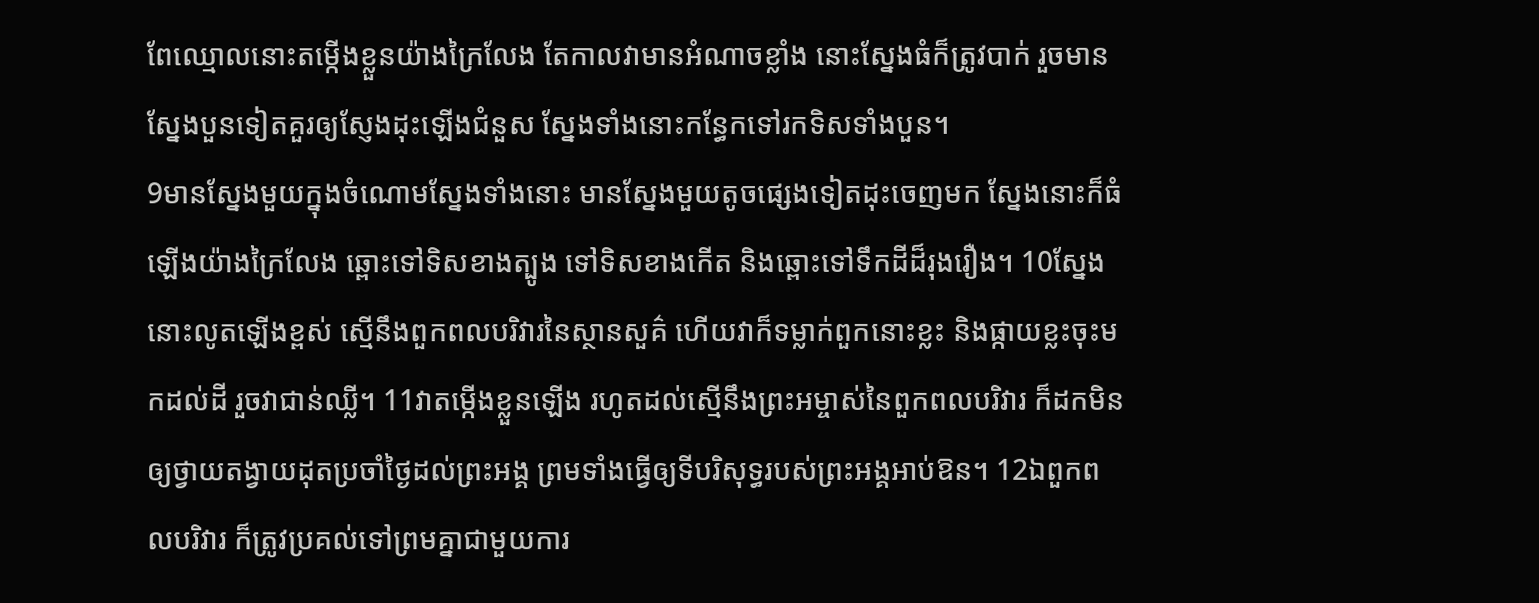ពែឈ្មោលនោះតម្កើងខ្លួនយ៉ាងក្រៃលែង តែកាលវាមានអំណាចខ្លាំង នោះស្នែងធំក៏ត្រូវបាក់ រួចមានស្នែងបួនទៀតគួរឲ្យស្ញែងដុះឡើងជំនួស ស្នែងទាំងនោះកន្ធែកទៅរកទិសទាំងបួន។
9មានស្នែងមួយក្នុងចំណោមស្នែងទាំងនោះ មានស្នែងមួយតូចផ្សេងទៀតដុះចេញមក ស្នែងនោះក៏ធំឡើងយ៉ាងក្រៃលែង ឆ្ពោះទៅទិសខាងត្បូង ទៅទិសខាងកើត និងឆ្ពោះទៅទឹកដីដ៏រុងរឿង។ 10ស្នែងនោះលូតឡើងខ្ពស់ ស្មើនឹងពួកពលបរិវារនៃស្ថានសួគ៌ ហើយវាក៏ទម្លាក់ពួកនោះខ្លះ និងផ្កាយខ្លះចុះមកដល់ដី រួចវាជាន់ឈ្លី។ 11វាតម្កើងខ្លួនឡើង រហូតដល់ស្មើនឹងព្រះអម្ចាស់នៃពួកពលបរិវារ ក៏ដកមិនឲ្យថ្វាយតង្វាយដុតប្រចាំថ្ងៃដល់ព្រះអង្គ ព្រមទាំងធ្វើឲ្យទីបរិសុទ្ធរបស់ព្រះអង្គអាប់ឱន។ 12ឯពួកពលបរិវារ ក៏ត្រូវប្រគល់ទៅព្រមគ្នាជាមួយការ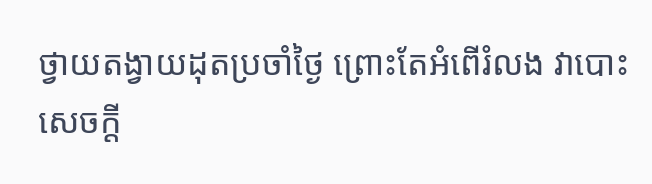ថ្វាយតង្វាយដុតប្រចាំថ្ងៃ ព្រោះតែអំពើរំលង វាបោះសេចក្ដី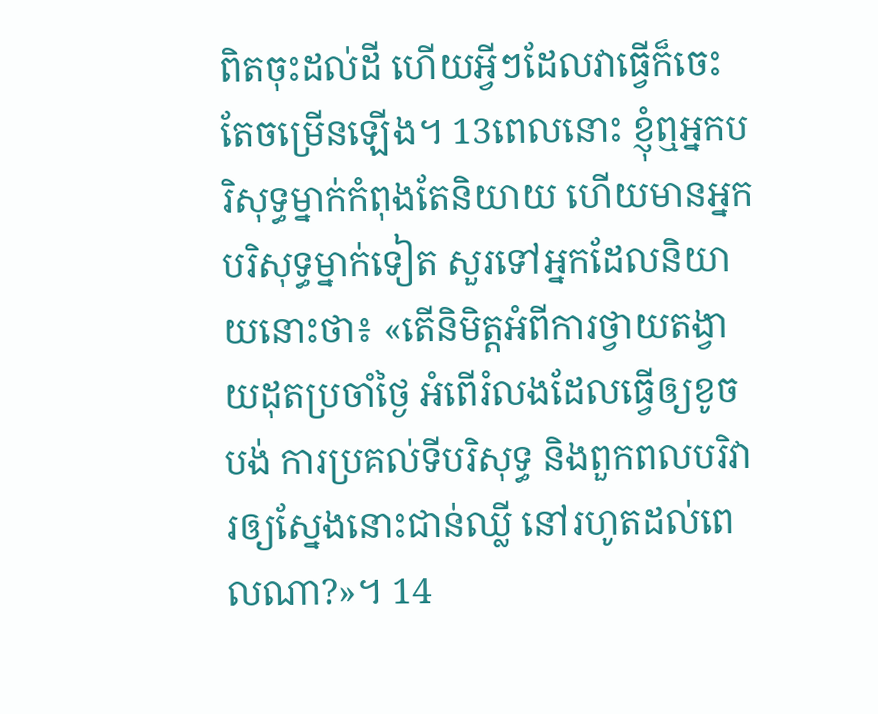ពិតចុះដល់ដី ហើយអ្វីៗដែលវាធ្វើក៏ចេះតែចម្រើនឡើង។ 13ពេលនោះ ខ្ញុំឮអ្នកបរិសុទ្ធម្នាក់កំពុងតែនិយាយ ហើយមានអ្នកបរិសុទ្ធម្នាក់ទៀត សួរទៅអ្នកដែលនិយាយនោះថា៖ «តើនិមិត្តអំពីការថ្វាយតង្វាយដុតប្រចាំថ្ងៃ អំពើរំលងដែលធ្វើឲ្យខូចបង់ ការប្រគល់ទីបរិសុទ្ធ និងពួកពលបរិវារឲ្យស្នែងនោះជាន់ឈ្លី នៅរហូតដល់ពេលណា?»។ 14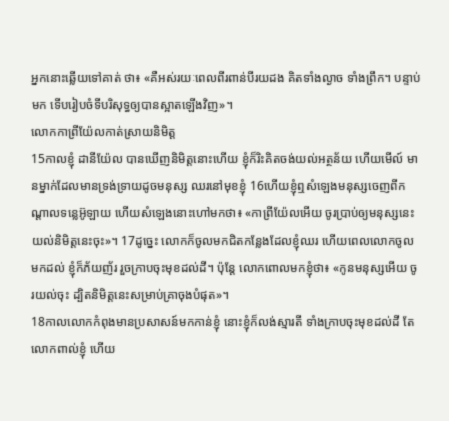អ្នកនោះឆ្លើយទៅគាត់ ថា៖ «គឺអស់រយៈពេលពីរពាន់បីរយដង គិតទាំងល្ងាច ទាំងព្រឹក។ បន្ទាប់មក ទើបរៀបចំទីបរិសុទ្ធឲ្យបានស្អាតឡើងវិញ»។
លោកកាព្រីយ៉ែលកាត់ស្រាយនិមិត្ត
15កាលខ្ញុំ ដានីយ៉ែល បានឃើញនិមិត្តនោះហើយ ខ្ញុំក៏រិះគិតចង់យល់អត្ថន័យ ហើយមើល៍ មានម្នាក់ដែលមានទ្រង់ទ្រាយដូចមនុស្ស ឈរនៅមុខខ្ញុំ 16ហើយខ្ញុំឮសំឡេងមនុស្សចេញពីកណ្ដាលទន្លេអ៊ូឡាយ ហើយសំឡេងនោះហៅមកថា៖ «កាព្រីយ៉ែលអើយ ចូរប្រាប់ឲ្យមនុស្សនេះយល់និមិត្តនេះចុះ»។ 17ដូច្នេះ លោកក៏ចូលមកជិតកន្លែងដែលខ្ញុំឈរ ហើយពេលលោកចូលមកដល់ ខ្ញុំក៏ភ័យញ័រ រួចក្រាបចុះមុខដល់ដី។ ប៉ុន្ដែ លោកពោលមកខ្ញុំថា៖ «កូនមនុស្សអើយ ចូរយល់ចុះ ដ្បិតនិមិត្តនេះសម្រាប់គ្រាចុងបំផុត»។
18កាលលោកកំពុងមានប្រសាសន៍មកកាន់ខ្ញុំ នោះខ្ញុំក៏លង់ស្មារតី ទាំងក្រាបចុះមុខដល់ដី តែលោកពាល់ខ្ញុំ ហើយ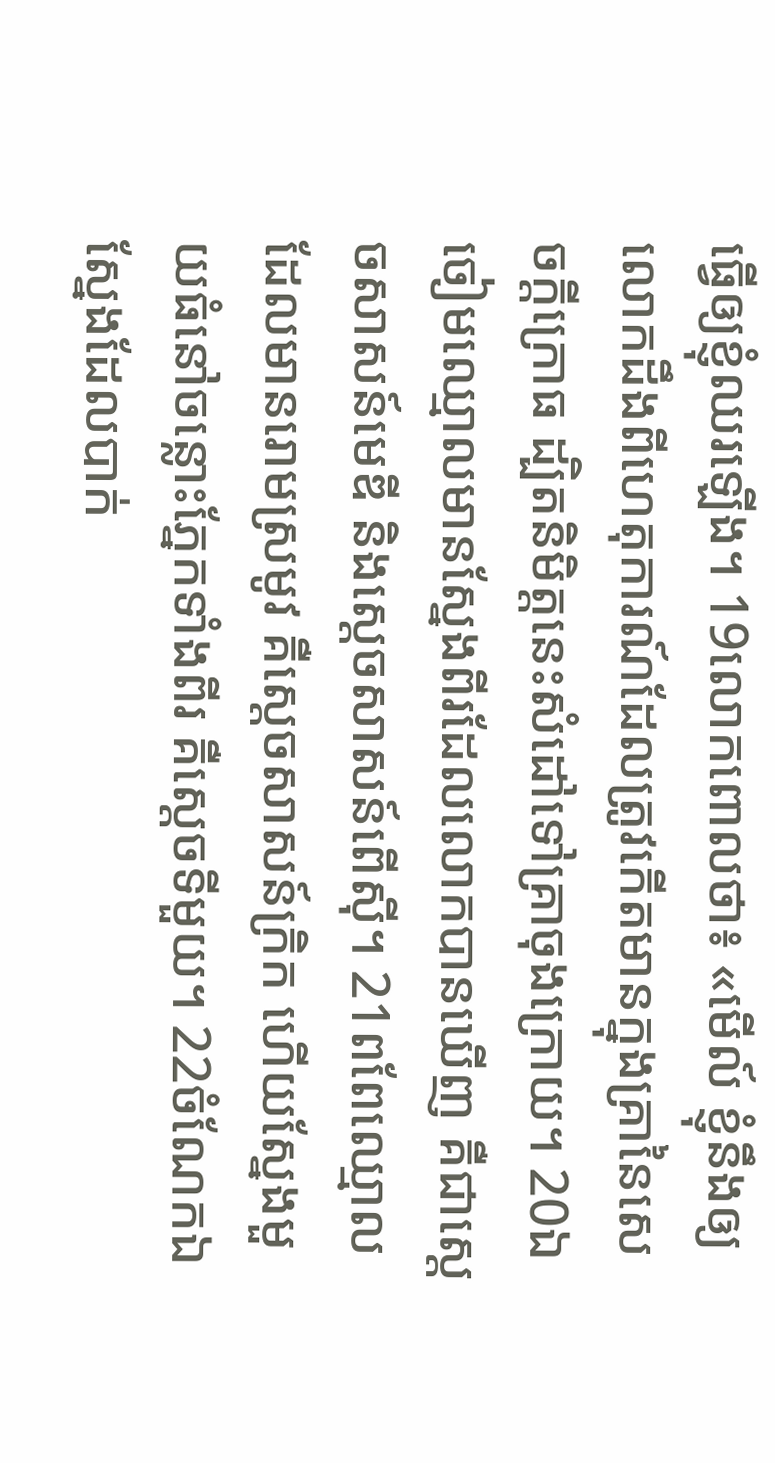ធ្វើឲ្យខ្ញុំឈរឡើង។ 19លោកពោលថា៖ «មើល៍ ខ្ញុំនឹងឲ្យលោកដឹងពីហេតុការណ៍ដែលត្រូវកើតមានក្នុងគ្រានៃសេចក្ដីក្រោធ ដ្បិតនិមិត្តនេះសំដៅទៅគ្រាចុងក្រោយ។ 20ឯចៀមឈ្មោលមានស្នែងពីរដែលលោកបានឃើញ គឺជាស្តេចសាសន៍មេឌី និងស្តេចសាសន៍ពើស៊ី។ 21ពពែឈ្មោលដែលមានរោមស្រមូវ គឺស្តេចសាសន៍ក្រិក ហើយស្នែងមួយធំនៅចន្លោះភ្នែកទាំងពីរ គឺស្តេចទីមួយ។ 22ចំណែកឯស្នែងដែលបាក់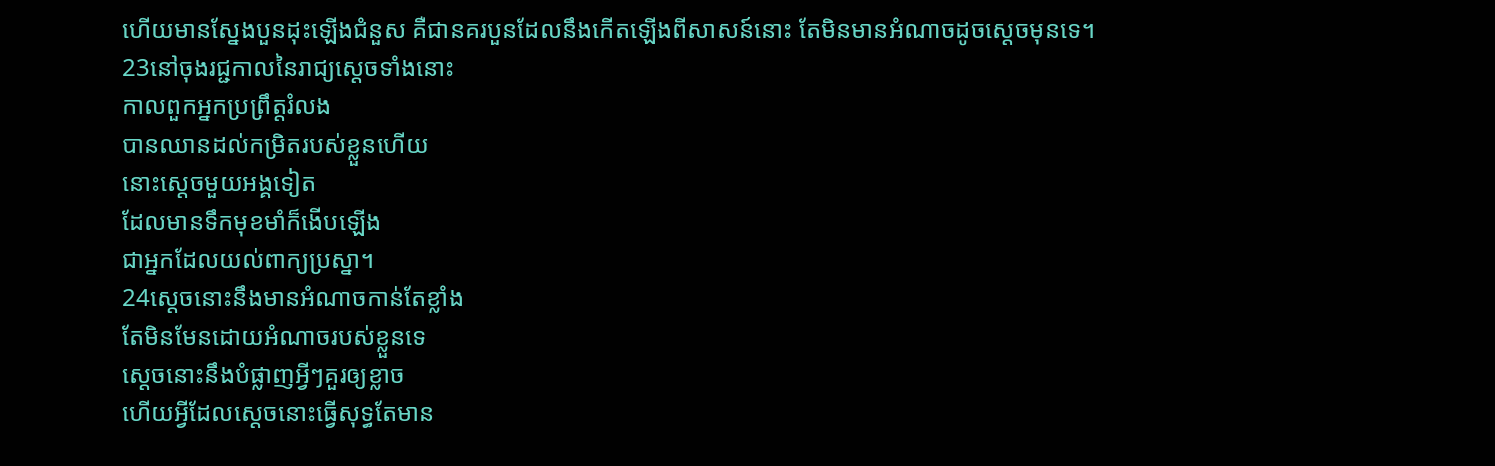ហើយមានស្នែងបួនដុះឡើងជំនួស គឺជានគរបួនដែលនឹងកើតឡើងពីសាសន៍នោះ តែមិនមានអំណាចដូចស្តេចមុនទេ។
23នៅចុងរជ្ជកាលនៃរាជ្យស្ដេចទាំងនោះ
កាលពួកអ្នកប្រព្រឹត្តរំលង
បានឈានដល់កម្រិតរបស់ខ្លួនហើយ
នោះស្តេចមួយអង្គទៀត
ដែលមានទឹកមុខមាំក៏ងើបឡើង
ជាអ្នកដែលយល់ពាក្យប្រស្នា។
24ស្តេចនោះនឹងមានអំណាចកាន់តែខ្លាំង
តែមិនមែនដោយអំណាចរបស់ខ្លួនទេ
ស្ដេចនោះនឹងបំផ្លាញអ្វីៗគួរឲ្យខ្លាច
ហើយអ្វីដែលស្ដេចនោះធ្វើសុទ្ធតែមាន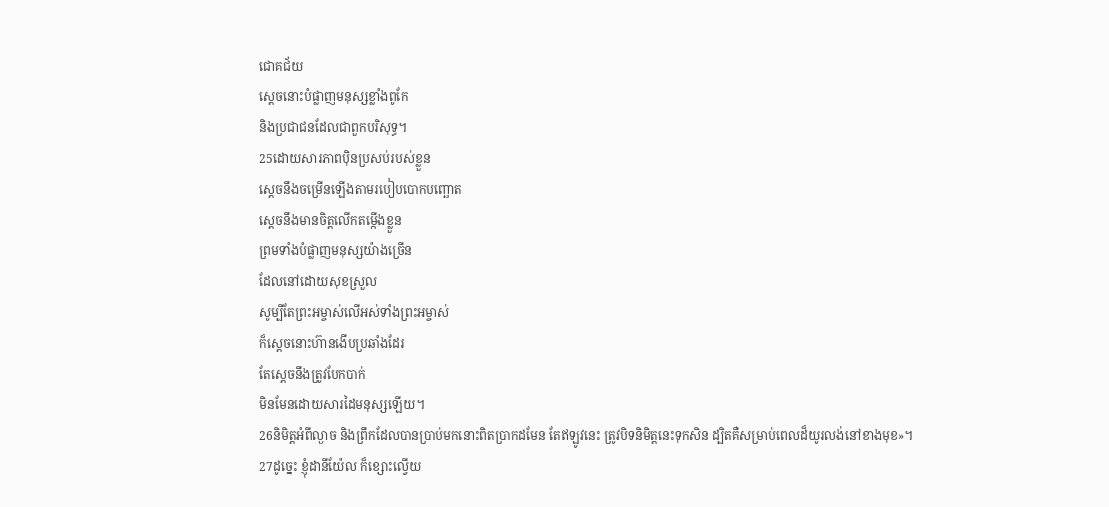ជោគជ័យ
ស្ដេចនោះបំផ្លាញមនុស្សខ្លាំងពូកែ
និងប្រជាជនដែលជាពួកបរិសុទ្ធ។
25ដោយសារភាពប៉ិនប្រសប់របស់ខ្លួន
ស្ដេចនឹងចម្រើនឡើងតាមរបៀបបោកបញ្ឆោត
ស្ដេចនឹងមានចិត្តលើកតម្កើងខ្លួន
ព្រមទាំងបំផ្លាញមនុស្សយ៉ាងច្រើន
ដែលនៅដោយសុខស្រួល
សូម្បីតែព្រះអម្ចាស់លើអស់ទាំងព្រះអម្ចាស់
ក៏ស្ដេចនោះហ៊ានងើបប្រឆាំងដែរ
តែស្ដេចនឹងត្រូវបែកបាក់
មិនមែនដោយសារដៃមនុស្សឡើយ។
26និមិត្តអំពីល្ងាច និងព្រឹកដែលបានប្រាប់មកនោះពិតប្រាកដមែន តែឥឡូវនេះ ត្រូវបិទនិមិត្តនេះទុកសិន ដ្បិតគឺសម្រាប់ពេលដ៏យូរលង់នៅខាងមុខ»។
27ដូច្នេះ ខ្ញុំដានីយ៉ែល ក៏ខ្សោះល្វើយ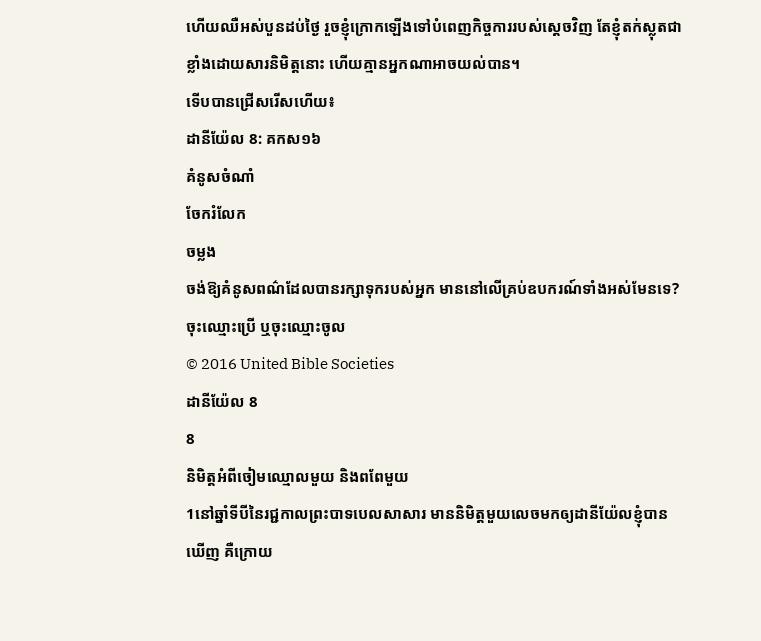ហើយឈឺអស់បួនដប់ថ្ងៃ រួចខ្ញុំក្រោកឡើងទៅបំពេញកិច្ចការរបស់ស្តេចវិញ តែខ្ញុំតក់ស្លុតជាខ្លាំងដោយសារនិមិត្តនោះ ហើយគ្មានអ្នកណាអាចយល់បាន។
ទើបបានជ្រើសរើសហើយ៖
ដានីយ៉ែល 8: គកស១៦
គំនូសចំណាំ
ចែករំលែក
ចម្លង
ចង់ឱ្យគំនូសពណ៌ដែលបានរក្សាទុករបស់អ្នក មាននៅលើគ្រប់ឧបករណ៍ទាំងអស់មែនទេ? ចុះឈ្មោះប្រើ ឬចុះឈ្មោះចូល
© 2016 United Bible Societies
ដានីយ៉ែល 8
8
និមិត្តអំពីចៀមឈ្មោលមួយ និងពពែមួយ
1នៅឆ្នាំទីបីនៃរជ្ជកាលព្រះបាទបេលសាសារ មាននិមិត្តមួយលេចមកឲ្យដានីយ៉ែលខ្ញុំបានឃើញ គឺក្រោយ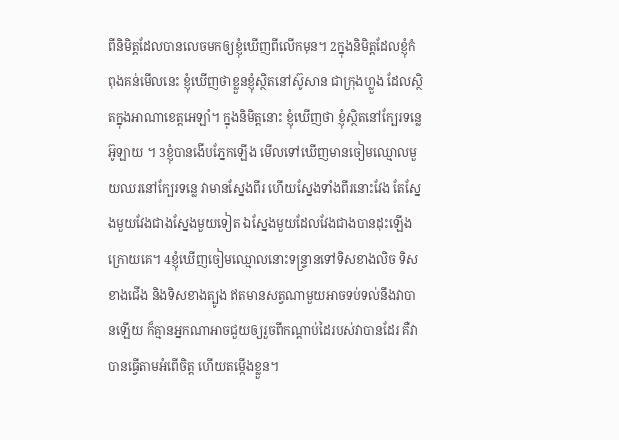ពីនិមិត្តដែលបានលេចមកឲ្យខ្ញុំឃើញពីលើកមុន។ 2ក្នុងនិមិត្តដែលខ្ញុំកំពុងគន់មើលនេះ ខ្ញុំឃើញថាខ្លួនខ្ញុំស្ថិតនៅស៊ូសាន ជាក្រុងហ្លួង ដែលស្ថិតក្នុងអាណាខេត្តអេឡាំ។ ក្នុងនិមិត្តនោះ ខ្ញុំឃើញថា ខ្ញុំស្ថិតនៅក្បែរទន្លេអ៊ូឡាយ ។ 3ខ្ញុំបានងើបភ្នែកឡើង មើលទៅឃើញមានចៀមឈ្មោលមួយឈរនៅក្បែរទន្លេ វាមានស្នែងពីរ ហើយស្នែងទាំងពីរនោះវែង តែស្នែងមួយវែងជាងស្នែងមួយទៀត ឯស្នែងមួយដែលវែងជាងបានដុះឡើងក្រោយគេ។ 4ខ្ញុំឃើញចៀមឈ្មោលនោះទន្ទ្រានទៅទិសខាងលិច ទិសខាងជើង និងទិសខាងត្បូង ឥតមានសត្វណាមួយអាចទប់ទល់នឹងវាបានឡើយ ក៏គ្មានអ្នកណាអាចជួយឲ្យរួចពីកណ្ដាប់ដៃរបស់វាបានដែរ គឺវាបានធ្វើតាមអំពើចិត្ត ហើយតម្កើងខ្លួន។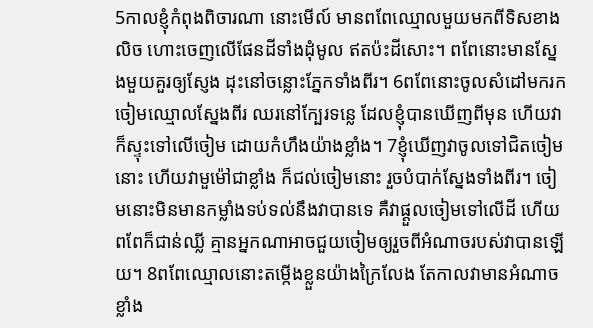5កាលខ្ញុំកំពុងពិចារណា នោះមើល៍ មានពពែឈ្មោលមួយមកពីទិសខាងលិច ហោះចេញលើផែនដីទាំងដុំមូល ឥតប៉ះដីសោះ។ ពពែនោះមានស្នែងមួយគួរឲ្យស្ញែង ដុះនៅចន្លោះភ្នែកទាំងពីរ។ 6ពពែនោះចូលសំដៅមករកចៀមឈ្មោលស្នែងពីរ ឈរនៅក្បែរទន្លេ ដែលខ្ញុំបានឃើញពីមុន ហើយវាក៏ស្ទុះទៅលើចៀម ដោយកំហឹងយ៉ាងខ្លាំង។ 7ខ្ញុំឃើញវាចូលទៅជិតចៀមនោះ ហើយវាមួម៉ៅជាខ្លាំង ក៏ជល់ចៀមនោះ រួចបំបាក់ស្នែងទាំងពីរ។ ចៀមនោះមិនមានកម្លាំងទប់ទល់នឹងវាបានទេ គឺវាផ្ដួលចៀមទៅលើដី ហើយពពែក៏ជាន់ឈ្លី គ្មានអ្នកណាអាចជួយចៀមឲ្យរួចពីអំណាចរបស់វាបានឡើយ។ 8ពពែឈ្មោលនោះតម្កើងខ្លួនយ៉ាងក្រៃលែង តែកាលវាមានអំណាចខ្លាំង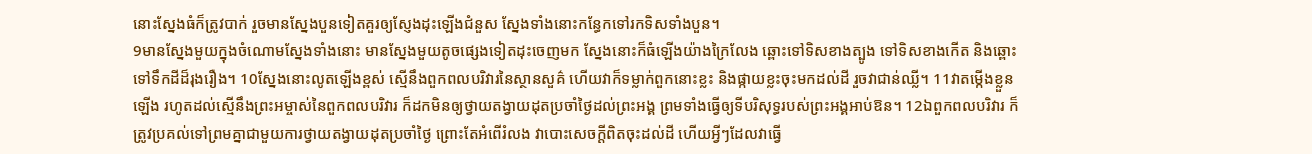នោះស្នែងធំក៏ត្រូវបាក់ រួចមានស្នែងបួនទៀតគួរឲ្យស្ញែងដុះឡើងជំនួស ស្នែងទាំងនោះកន្ធែកទៅរកទិសទាំងបួន។
9មានស្នែងមួយក្នុងចំណោមស្នែងទាំងនោះ មានស្នែងមួយតូចផ្សេងទៀតដុះចេញមក ស្នែងនោះក៏ធំឡើងយ៉ាងក្រៃលែង ឆ្ពោះទៅទិសខាងត្បូង ទៅទិសខាងកើត និងឆ្ពោះទៅទឹកដីដ៏រុងរឿង។ 10ស្នែងនោះលូតឡើងខ្ពស់ ស្មើនឹងពួកពលបរិវារនៃស្ថានសួគ៌ ហើយវាក៏ទម្លាក់ពួកនោះខ្លះ និងផ្កាយខ្លះចុះមកដល់ដី រួចវាជាន់ឈ្លី។ 11វាតម្កើងខ្លួនឡើង រហូតដល់ស្មើនឹងព្រះអម្ចាស់នៃពួកពលបរិវារ ក៏ដកមិនឲ្យថ្វាយតង្វាយដុតប្រចាំថ្ងៃដល់ព្រះអង្គ ព្រមទាំងធ្វើឲ្យទីបរិសុទ្ធរបស់ព្រះអង្គអាប់ឱន។ 12ឯពួកពលបរិវារ ក៏ត្រូវប្រគល់ទៅព្រមគ្នាជាមួយការថ្វាយតង្វាយដុតប្រចាំថ្ងៃ ព្រោះតែអំពើរំលង វាបោះសេចក្ដីពិតចុះដល់ដី ហើយអ្វីៗដែលវាធ្វើ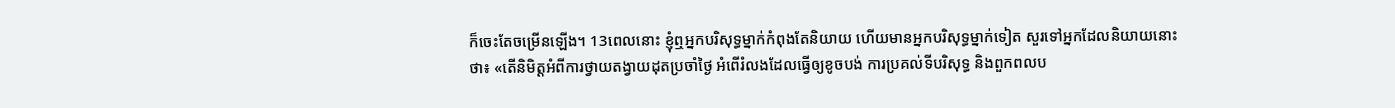ក៏ចេះតែចម្រើនឡើង។ 13ពេលនោះ ខ្ញុំឮអ្នកបរិសុទ្ធម្នាក់កំពុងតែនិយាយ ហើយមានអ្នកបរិសុទ្ធម្នាក់ទៀត សួរទៅអ្នកដែលនិយាយនោះថា៖ «តើនិមិត្តអំពីការថ្វាយតង្វាយដុតប្រចាំថ្ងៃ អំពើរំលងដែលធ្វើឲ្យខូចបង់ ការប្រគល់ទីបរិសុទ្ធ និងពួកពលប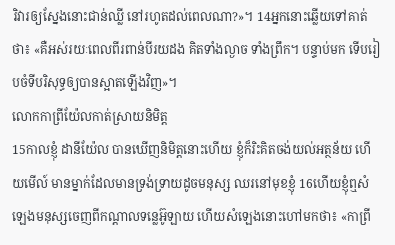រិវារឲ្យស្នែងនោះជាន់ឈ្លី នៅរហូតដល់ពេលណា?»។ 14អ្នកនោះឆ្លើយទៅគាត់ ថា៖ «គឺអស់រយៈពេលពីរពាន់បីរយដង គិតទាំងល្ងាច ទាំងព្រឹក។ បន្ទាប់មក ទើបរៀបចំទីបរិសុទ្ធឲ្យបានស្អាតឡើងវិញ»។
លោកកាព្រីយ៉ែលកាត់ស្រាយនិមិត្ត
15កាលខ្ញុំ ដានីយ៉ែល បានឃើញនិមិត្តនោះហើយ ខ្ញុំក៏រិះគិតចង់យល់អត្ថន័យ ហើយមើល៍ មានម្នាក់ដែលមានទ្រង់ទ្រាយដូចមនុស្ស ឈរនៅមុខខ្ញុំ 16ហើយខ្ញុំឮសំឡេងមនុស្សចេញពីកណ្ដាលទន្លេអ៊ូឡាយ ហើយសំឡេងនោះហៅមកថា៖ «កាព្រី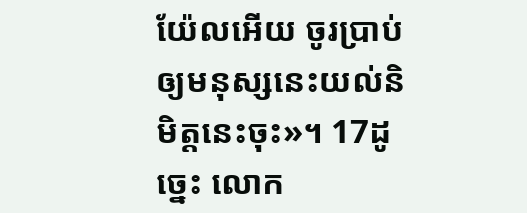យ៉ែលអើយ ចូរប្រាប់ឲ្យមនុស្សនេះយល់និមិត្តនេះចុះ»។ 17ដូច្នេះ លោក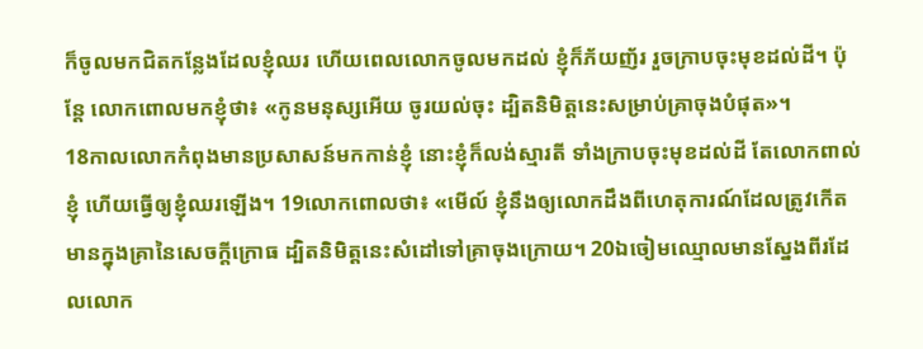ក៏ចូលមកជិតកន្លែងដែលខ្ញុំឈរ ហើយពេលលោកចូលមកដល់ ខ្ញុំក៏ភ័យញ័រ រួចក្រាបចុះមុខដល់ដី។ ប៉ុន្ដែ លោកពោលមកខ្ញុំថា៖ «កូនមនុស្សអើយ ចូរយល់ចុះ ដ្បិតនិមិត្តនេះសម្រាប់គ្រាចុងបំផុត»។
18កាលលោកកំពុងមានប្រសាសន៍មកកាន់ខ្ញុំ នោះខ្ញុំក៏លង់ស្មារតី ទាំងក្រាបចុះមុខដល់ដី តែលោកពាល់ខ្ញុំ ហើយធ្វើឲ្យខ្ញុំឈរឡើង។ 19លោកពោលថា៖ «មើល៍ ខ្ញុំនឹងឲ្យលោកដឹងពីហេតុការណ៍ដែលត្រូវកើតមានក្នុងគ្រានៃសេចក្ដីក្រោធ ដ្បិតនិមិត្តនេះសំដៅទៅគ្រាចុងក្រោយ។ 20ឯចៀមឈ្មោលមានស្នែងពីរដែលលោក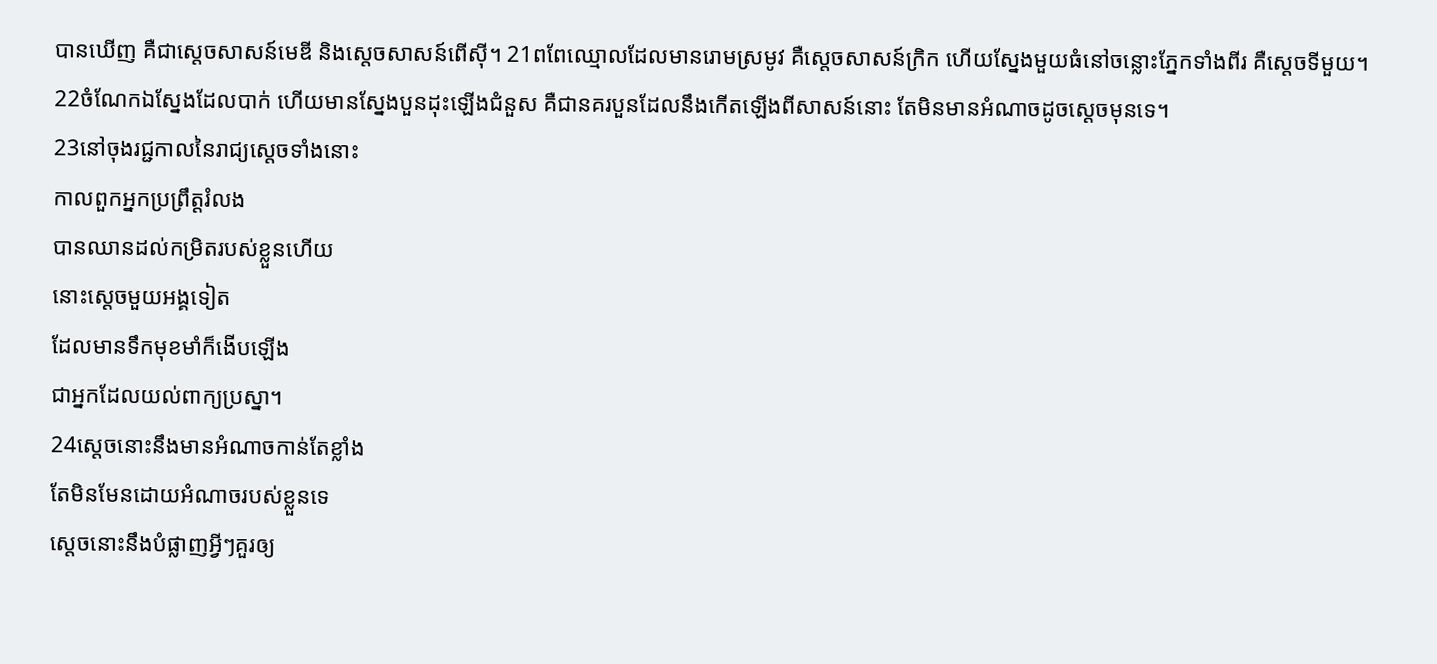បានឃើញ គឺជាស្តេចសាសន៍មេឌី និងស្តេចសាសន៍ពើស៊ី។ 21ពពែឈ្មោលដែលមានរោមស្រមូវ គឺស្តេចសាសន៍ក្រិក ហើយស្នែងមួយធំនៅចន្លោះភ្នែកទាំងពីរ គឺស្តេចទីមួយ។ 22ចំណែកឯស្នែងដែលបាក់ ហើយមានស្នែងបួនដុះឡើងជំនួស គឺជានគរបួនដែលនឹងកើតឡើងពីសាសន៍នោះ តែមិនមានអំណាចដូចស្តេចមុនទេ។
23នៅចុងរជ្ជកាលនៃរាជ្យស្ដេចទាំងនោះ
កាលពួកអ្នកប្រព្រឹត្តរំលង
បានឈានដល់កម្រិតរបស់ខ្លួនហើយ
នោះស្តេចមួយអង្គទៀត
ដែលមានទឹកមុខមាំក៏ងើបឡើង
ជាអ្នកដែលយល់ពាក្យប្រស្នា។
24ស្តេចនោះនឹងមានអំណាចកាន់តែខ្លាំង
តែមិនមែនដោយអំណាចរបស់ខ្លួនទេ
ស្ដេចនោះនឹងបំផ្លាញអ្វីៗគួរឲ្យ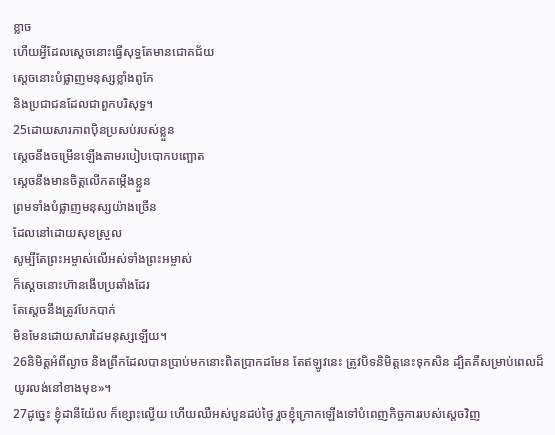ខ្លាច
ហើយអ្វីដែលស្ដេចនោះធ្វើសុទ្ធតែមានជោគជ័យ
ស្ដេចនោះបំផ្លាញមនុស្សខ្លាំងពូកែ
និងប្រជាជនដែលជាពួកបរិសុទ្ធ។
25ដោយសារភាពប៉ិនប្រសប់របស់ខ្លួន
ស្ដេចនឹងចម្រើនឡើងតាមរបៀបបោកបញ្ឆោត
ស្ដេចនឹងមានចិត្តលើកតម្កើងខ្លួន
ព្រមទាំងបំផ្លាញមនុស្សយ៉ាងច្រើន
ដែលនៅដោយសុខស្រួល
សូម្បីតែព្រះអម្ចាស់លើអស់ទាំងព្រះអម្ចាស់
ក៏ស្ដេចនោះហ៊ានងើបប្រឆាំងដែរ
តែស្ដេចនឹងត្រូវបែកបាក់
មិនមែនដោយសារដៃមនុស្សឡើយ។
26និមិត្តអំពីល្ងាច និងព្រឹកដែលបានប្រាប់មកនោះពិតប្រាកដមែន តែឥឡូវនេះ ត្រូវបិទនិមិត្តនេះទុកសិន ដ្បិតគឺសម្រាប់ពេលដ៏យូរលង់នៅខាងមុខ»។
27ដូច្នេះ ខ្ញុំដានីយ៉ែល ក៏ខ្សោះល្វើយ ហើយឈឺអស់បួនដប់ថ្ងៃ រួចខ្ញុំក្រោកឡើងទៅបំពេញកិច្ចការរបស់ស្តេចវិញ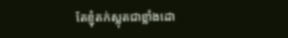តែខ្ញុំតក់ស្លុតជាខ្លាំងដោ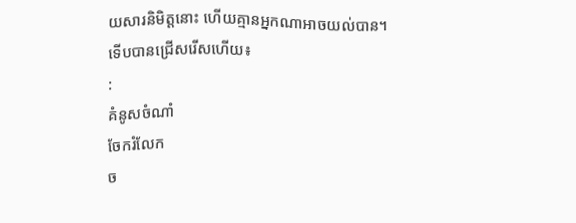យសារនិមិត្តនោះ ហើយគ្មានអ្នកណាអាចយល់បាន។
ទើបបានជ្រើសរើសហើយ៖
:
គំនូសចំណាំ
ចែករំលែក
ច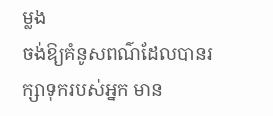ម្លង
ចង់ឱ្យគំនូសពណ៌ដែលបានរក្សាទុករបស់អ្នក មាន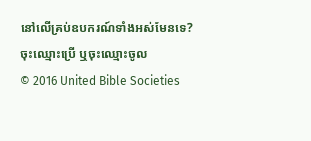នៅលើគ្រប់ឧបករណ៍ទាំងអស់មែនទេ? ចុះឈ្មោះប្រើ ឬចុះឈ្មោះចូល
© 2016 United Bible Societies